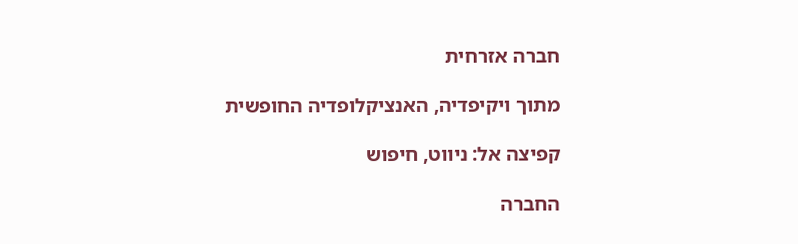חברה אזרחית

מתוך ויקיפדיה, האנציקלופדיה החופשית

קפיצה אל: ניווט, חיפוש

החברה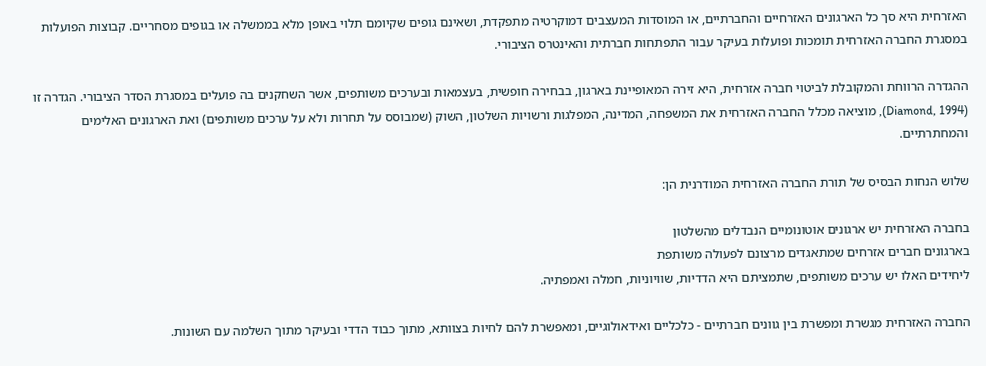האזרחית היא סך כל הארגונים האזרחיים והחברתיים, או המוסדות המעצבים דמוקרטיה מתפקדת, ושאינם גופים שקיומם תלוי באופן מלא בממשלה או בגופים מסחריים. קבוצות הפועלות במסגרת החברה האזרחית תומכות ופועלות בעיקר עבור התפתחות חברתית והאינטרס הציבורי.

ההגדרה הרווחת והמקובלת לביטוי חברה אזרחית, היא זירה המאופיינת בארגון, בבחירה חופשית, בעצמאות ובערכים משותפים, אשר השחקנים בה פועלים במסגרת הסדר הציבורי. הגדרה זו (Diamond, 1994), מוציאה מכלל החברה האזרחית את המשפחה, המדינה, המפלגות ורשויות השלטון, השוק (שמבוסס על תחרות ולא על ערכים משותפים) ואת הארגונים האלימים והמחתרתיים.

שלוש הנחות הבסיס של תורת החברה האזרחית המודרנית הן:

בחברה האזרחית יש ארגונים אוטונומיים הנבדלים מהשלטון
בארגונים חברים אזרחים שמתאגדים מרצונם לפעולה משותפת
ליחידים האלו יש ערכים משותפים, שתמציתם היא הדדיות, שוויוניות, חמלה ואמפתיה.

החברה האזרחית מגשרת ומפשרת בין גוונים חברתיים - כלכליים ואידאולוגיים, ומאפשרת להם לחיות בצוותא, מתוך כבוד הדדי ובעיקר מתוך השלמה עם השונות.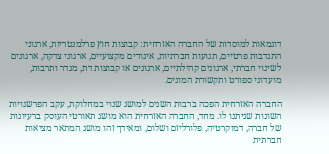דוגמאות למוסדות של החברה האזרחית: קבוצות חוץ פרלמנטריות, ארגוני התנדבות פרטיים, תנועות חברתיות, איגודים מקצועיים, ארגוני צדקה, ארגונים לשינוי חברתי, ארגונים קהילתיים, ארגונים או קבוצות דת, מגדר ותרבות, מועדוני ספורט ותקשורת המונים.

החברה האזרחית הפכה ברבות השנים למושג שנוי במחלוקת, עקב הפרשנויות השונות שניתנו לו. מחד, החברה האזרחית הוא מושג תאורטי העוסק ברעיונות של חברה, דמוקרטיה, פלורליזם ושלום, ומאידך זהו מושג המתאר מציאות חברתית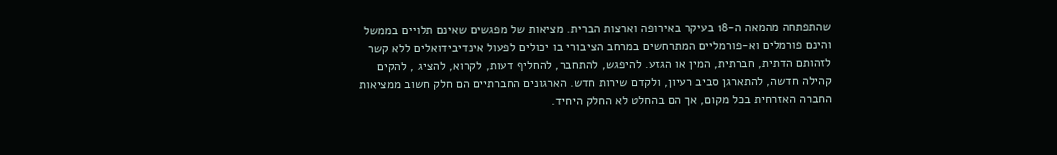שהתפתחה מהמאה ה-18 בעיקר באירופה וארצות הברית. מציאות של מפגשים שאינם תלויים בממשל והינם פורמלים וא-פורמליים המתרחשים במרחב הציבורי בו יכולים לפעול אינדיבידואלים ללא קשר לזהותם הדתית, חברתית, המין או הגזע. להיפגש, להתחבר, להחליף דעות, לקרוא, להציג , להקים קהילה חדשה, להתארגן סביב רעיון, ולקדם שירות חדש. הארגונים החברתיים הם חלק חשוב ממציאות החברה האזרחית בכל מקום, אך הם בהחלט לא החלק היחיד.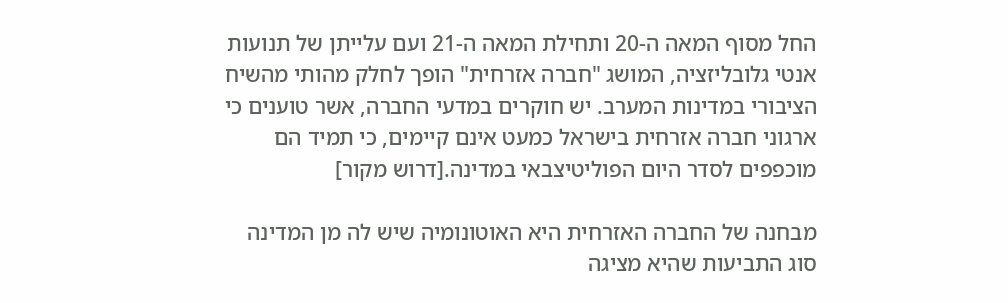החל מסוף המאה ה-20 ותחילת המאה ה-21 ועם עלייתן של תנועות אנטי גלובליזציה, המושג "חברה אזרחית" הופך לחלק מהותי מהשיח הציבורי במדינות המערב. יש חוקרים במדעי החברה, אשר טוענים כי ארגוני חברה אזרחית בישראל כמעט אינם קיימים, כי תמיד הם מוכפפים לסדר היום הפוליטיצבאי במדינה.[דרוש מקור]

מבחנה של החברה האזרחית היא האוטונומיה שיש לה מן המדינה סוג התביעות שהיא מציגה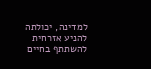למדינה, יכולתה להניע אזרחית להשתתף בחיים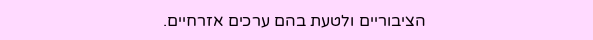הציבוריים ולטעת בהם ערכים אזרחיים.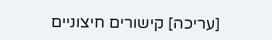[עריכה] קישורים חיצוניים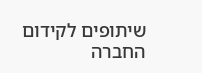שיתופים לקידום החברה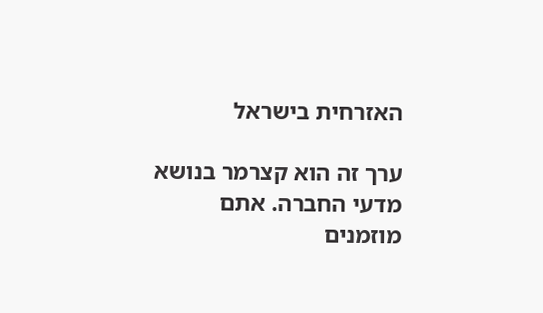האזרחית בישראל

ערך זה הוא קצרמר בנושא מדעי החברה. אתם מוזמנים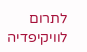לתרום לוויקיפדיה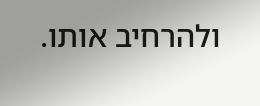ולהרחיב אותו.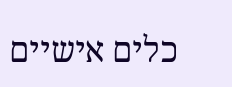כלים אישיים